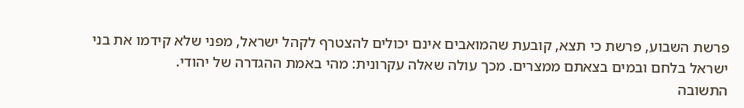פרשת השבוע, פרשת כי תצא, קובעת שהמואבים אינם יכולים להצטרף לקהל ישראל, מפני שלא קידמו את בני ישראל בלחם ובמים בצאתם ממצרים. מכך עולה שאלה עקרונית: מהי באמת ההגדרה של יהודי.
התשובה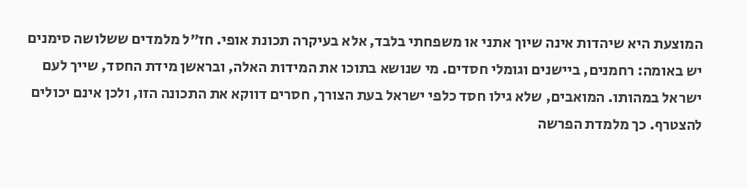המוצעת היא שיהדות אינה שיוך אתני או משפחתי בלבד, אלא בעיקרה תכונת אופי. חז”ל מלמדים ששלושה סימנים יש באומה: רחמנים, ביישנים וגומלי חסדים. מי שנושא בתוכו את המידות האלה, ובראשן מידת החסד, שייך לעם ישראל במהותו. המואבים, שלא גילו חסד כלפי ישראל בעת הצורך, חסרים דווקא את התכונה הזו, ולכן אינם יכולים להצטרף. כך מלמדת הפרשה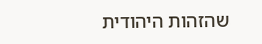שהזהות היהודית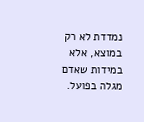נמדדת לא רק במוצא, אלא במידות שאדם מגלה בפועל.